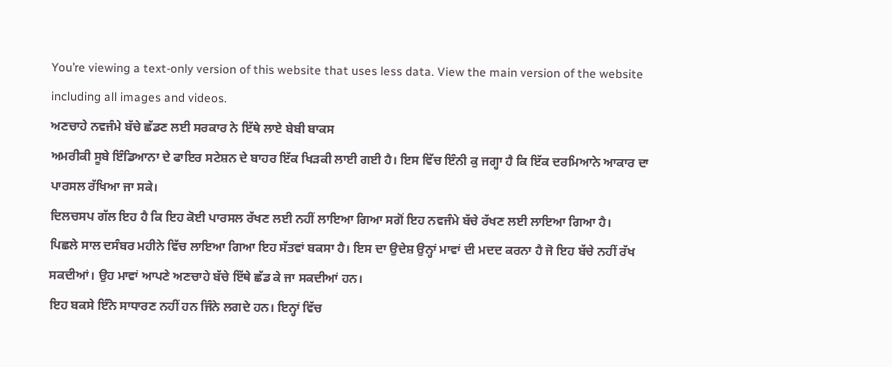You’re viewing a text-only version of this website that uses less data. View the main version of the website including all images and videos.
ਅਣਚਾਹੇ ਨਵਜੰਮੇ ਬੱਚੇ ਛੱਡਣ ਲਈ ਸਰਕਾਰ ਨੇ ਇੱਥੇ ਲਾਏ ਬੇਬੀ ਬਾਕਸ
ਅਮਰੀਕੀ ਸੂਬੇ ਇੰਡਿਆਨਾ ਦੇ ਫਾਇਰ ਸਟੇਸ਼ਨ ਦੇ ਬਾਹਰ ਇੱਕ ਖਿੜਕੀ ਲਾਈ ਗਈ ਹੈ। ਇਸ ਵਿੱਚ ਇੰਨੀ ਕੁ ਜਗ੍ਹਾ ਹੈ ਕਿ ਇੱਕ ਦਰਮਿਆਨੇ ਆਕਾਰ ਦਾ ਪਾਰਸਲ ਰੱਖਿਆ ਜਾ ਸਕੇ।
ਦਿਲਚਸਪ ਗੱਲ ਇਹ ਹੈ ਕਿ ਇਹ ਕੋਈ ਪਾਰਸਲ ਰੱਖਣ ਲਈ ਨਹੀਂ ਲਾਇਆ ਗਿਆ ਸਗੋਂ ਇਹ ਨਵਜੰਮੇ ਬੱਚੇ ਰੱਖਣ ਲਈ ਲਾਇਆ ਗਿਆ ਹੈ।
ਪਿਛਲੇ ਸਾਲ ਦਸੰਬਰ ਮਹੀਨੇ ਵਿੱਚ ਲਾਇਆ ਗਿਆ ਇਹ ਸੱਤਵਾਂ ਬਕਸਾ ਹੈ। ਇਸ ਦਾ ਉਦੇਸ਼ ਉਨ੍ਹਾਂ ਮਾਵਾਂ ਦੀ ਮਦਦ ਕਰਨਾ ਹੈ ਜੋ ਇਹ ਬੱਚੇ ਨਹੀਂ ਰੱਖ ਸਕਦੀਆਂ। ਉਹ ਮਾਵਾਂ ਆਪਣੇ ਅਣਚਾਹੇ ਬੱਚੇ ਇੱਥੇ ਛੱਡ ਕੇ ਜਾ ਸਕਦੀਆਂ ਹਨ।
ਇਹ ਬਕਸੇ ਇੰਨੇ ਸਾਧਾਰਣ ਨਹੀਂ ਹਨ ਜਿੰਨੇ ਲਗਦੇ ਹਨ। ਇਨ੍ਹਾਂ ਵਿੱਚ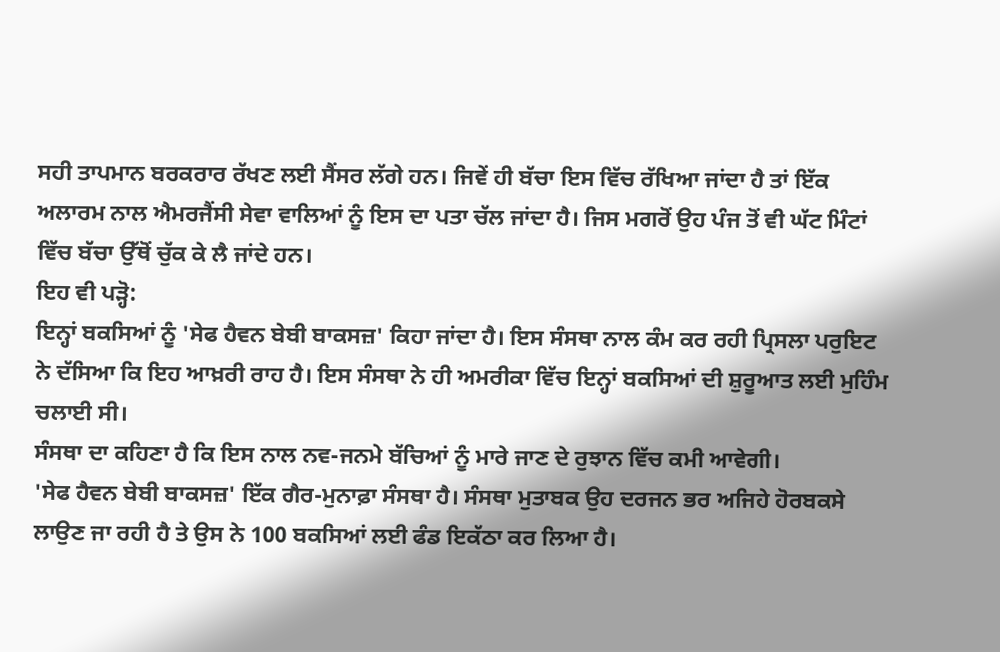ਸਹੀ ਤਾਪਮਾਨ ਬਰਕਰਾਰ ਰੱਖਣ ਲਈ ਸੈਂਸਰ ਲੱਗੇ ਹਨ। ਜਿਵੇਂ ਹੀ ਬੱਚਾ ਇਸ ਵਿੱਚ ਰੱਖਿਆ ਜਾਂਦਾ ਹੈ ਤਾਂ ਇੱਕ ਅਲਾਰਮ ਨਾਲ ਐਮਰਜੈਂਸੀ ਸੇਵਾ ਵਾਲਿਆਂ ਨੂੰ ਇਸ ਦਾ ਪਤਾ ਚੱਲ ਜਾਂਦਾ ਹੈ। ਜਿਸ ਮਗਰੋਂ ਉਹ ਪੰਜ ਤੋਂ ਵੀ ਘੱਟ ਮਿੰਟਾਂ ਵਿੱਚ ਬੱਚਾ ਉੱਥੋਂ ਚੁੱਕ ਕੇ ਲੈ ਜਾਂਦੇ ਹਨ।
ਇਹ ਵੀ ਪੜ੍ਹੋ:
ਇਨ੍ਹਾਂ ਬਕਸਿਆਂ ਨੂੰ 'ਸੇਫ ਹੈਵਨ ਬੇਬੀ ਬਾਕਸਜ਼' ਕਿਹਾ ਜਾਂਦਾ ਹੈ। ਇਸ ਸੰਸਥਾ ਨਾਲ ਕੰਮ ਕਰ ਰਹੀ ਪ੍ਰਿਸਲਾ ਪਰੁਇਟ ਨੇ ਦੱਸਿਆ ਕਿ ਇਹ ਆਖ਼ਰੀ ਰਾਹ ਹੈ। ਇਸ ਸੰਸਥਾ ਨੇ ਹੀ ਅਮਰੀਕਾ ਵਿੱਚ ਇਨ੍ਹਾਂ ਬਕਸਿਆਂ ਦੀ ਸ਼ੁਰੂਆਤ ਲਈ ਮੁਹਿੰਮ ਚਲਾਈ ਸੀ।
ਸੰਸਥਾ ਦਾ ਕਹਿਣਾ ਹੈ ਕਿ ਇਸ ਨਾਲ ਨਵ-ਜਨਮੇ ਬੱਚਿਆਂ ਨੂੰ ਮਾਰੇ ਜਾਣ ਦੇ ਰੁਝਾਨ ਵਿੱਚ ਕਮੀ ਆਵੇਗੀ।
'ਸੇਫ ਹੈਵਨ ਬੇਬੀ ਬਾਕਸਜ਼' ਇੱਕ ਗੈਰ-ਮੁਨਾਫ਼ਾ ਸੰਸਥਾ ਹੈ। ਸੰਸਥਾ ਮੁਤਾਬਕ ਉਹ ਦਰਜਨ ਭਰ ਅਜਿਹੇ ਹੋਰਬਕਸੇ ਲਾਉਣ ਜਾ ਰਹੀ ਹੈ ਤੇ ਉਸ ਨੇ 100 ਬਕਸਿਆਂ ਲਈ ਫੰਡ ਇਕੱਠਾ ਕਰ ਲਿਆ ਹੈ।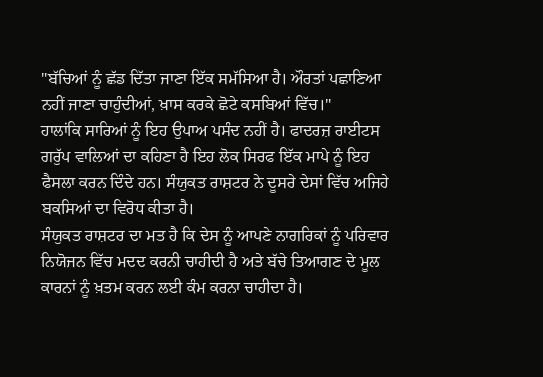"ਬੱਚਿਆਂ ਨੂੰ ਛੱਡ ਦਿੱਤਾ ਜਾਣਾ ਇੱਕ ਸਮੱਸਿਆ ਹੈ। ਔਰਤਾਂ ਪਛਾਣਿਆ ਨਹੀਂ ਜਾਣਾ ਚਾਹੁੰਦੀਆਂ, ਖ਼ਾਸ ਕਰਕੇ ਛੋਟੇ ਕਸਬਿਆਂ ਵਿੱਚ।"
ਹਾਲਾਂਕਿ ਸਾਰਿਆਂ ਨੂੰ ਇਹ ਉਪਾਅ ਪਸੰਦ ਨਹੀਂ ਹੈ। ਫਾਦਰਜ਼ ਰਾਈਟਸ ਗਰੁੱਪ ਵਾਲਿਆਂ ਦਾ ਕਹਿਣਾ ਹੈ ਇਹ ਲੋਕ ਸਿਰਫ ਇੱਕ ਮਾਪੇ ਨੂੰ ਇਹ ਫੈਸਲਾ ਕਰਨ ਦਿੰਦੇ ਹਨ। ਸੰਯੁਕਤ ਰਾਸ਼ਟਰ ਨੇ ਦੂਸਰੇ ਦੇਸਾਂ ਵਿੱਚ ਅਜਿਹੇ ਬਕਸਿਆਂ ਦਾ ਵਿਰੋਧ ਕੀਤਾ ਹੈ।
ਸੰਯੁਕਤ ਰਾਸ਼ਟਰ ਦਾ ਮਤ ਹੈ ਕਿ ਦੇਸ ਨੂੰ ਆਪਣੇ ਨਾਗਰਿਕਾਂ ਨੂੰ ਪਰਿਵਾਰ ਨਿਯੋਜਨ ਵਿੱਚ ਮਦਦ ਕਰਨੀ ਚਾਹੀਦੀ ਹੈ ਅਤੇ ਬੱਚੇ ਤਿਆਗਣ ਦੇ ਮੂਲ ਕਾਰਨਾਂ ਨੂੰ ਖ਼ਤਮ ਕਰਨ ਲਈ ਕੰਮ ਕਰਨਾ ਚਾਹੀਦਾ ਹੈ।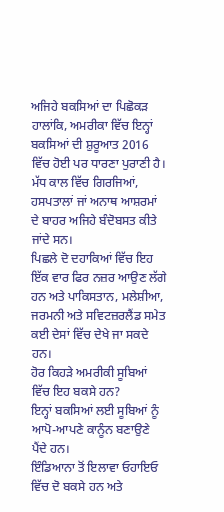ਅਜਿਹੇ ਬਕਸਿਆਂ ਦਾ ਪਿਛੋਕੜ
ਹਾਲਾਂਕਿ, ਅਮਰੀਕਾ ਵਿੱਚ ਇਨ੍ਹਾਂ ਬਕਸਿਆਂ ਦੀ ਸ਼ੁਰੂਆਤ 2016 ਵਿੱਚ ਹੋਈ ਪਰ ਧਾਰਣਾ ਪੁਰਾਣੀ ਹੈ।
ਮੱਧ ਕਾਲ ਵਿੱਚ ਗਿਰਜਿਆਂ, ਹਸਪਤਾਲਾਂ ਜਾਂ ਅਨਾਥ ਆਸ਼ਰਮਾਂ ਦੇ ਬਾਹਰ ਅਜਿਹੇ ਬੰਦੋਬਸਤ ਕੀਤੇ ਜਾਂਦੇ ਸਨ।
ਪਿਛਲੇ ਦੋ ਦਹਾਕਿਆਂ ਵਿੱਚ ਇਹ ਇੱਕ ਵਾਰ ਫਿਰ ਨਜ਼ਰ ਆਉਣ ਲੱਗੇ ਹਨ ਅਤੇ ਪਾਕਿਸਤਾਨ, ਮਲੇਸ਼ੀਆ, ਜਰਮਨੀ ਅਤੇ ਸਵਿਟਜ਼ਰਲੈਂਡ ਸਮੇਤ ਕਈ ਦੇਸਾਂ ਵਿੱਚ ਦੇਖੇ ਜਾ ਸਕਦੇ ਹਨ।
ਹੋਰ ਕਿਹੜੇ ਅਮਰੀਕੀ ਸੂਬਿਆਂ ਵਿੱਚ ਇਹ ਬਕਸੇ ਹਨ?
ਇਨ੍ਹਾਂ ਬਕਸਿਆਂ ਲਈ ਸੂਬਿਆਂ ਨੂੰ ਆਪੋ-ਆਪਣੇ ਕਾਨੂੰਨ ਬਣਾਉਣੇ ਪੈਂਦੇ ਹਨ।
ਇੰਡਿਆਨਾ ਤੋਂ ਇਲਾਵਾ ਓਹਾਇਓ ਵਿੱਚ ਦੋ ਬਕਸੇ ਹਨ ਅਤੇ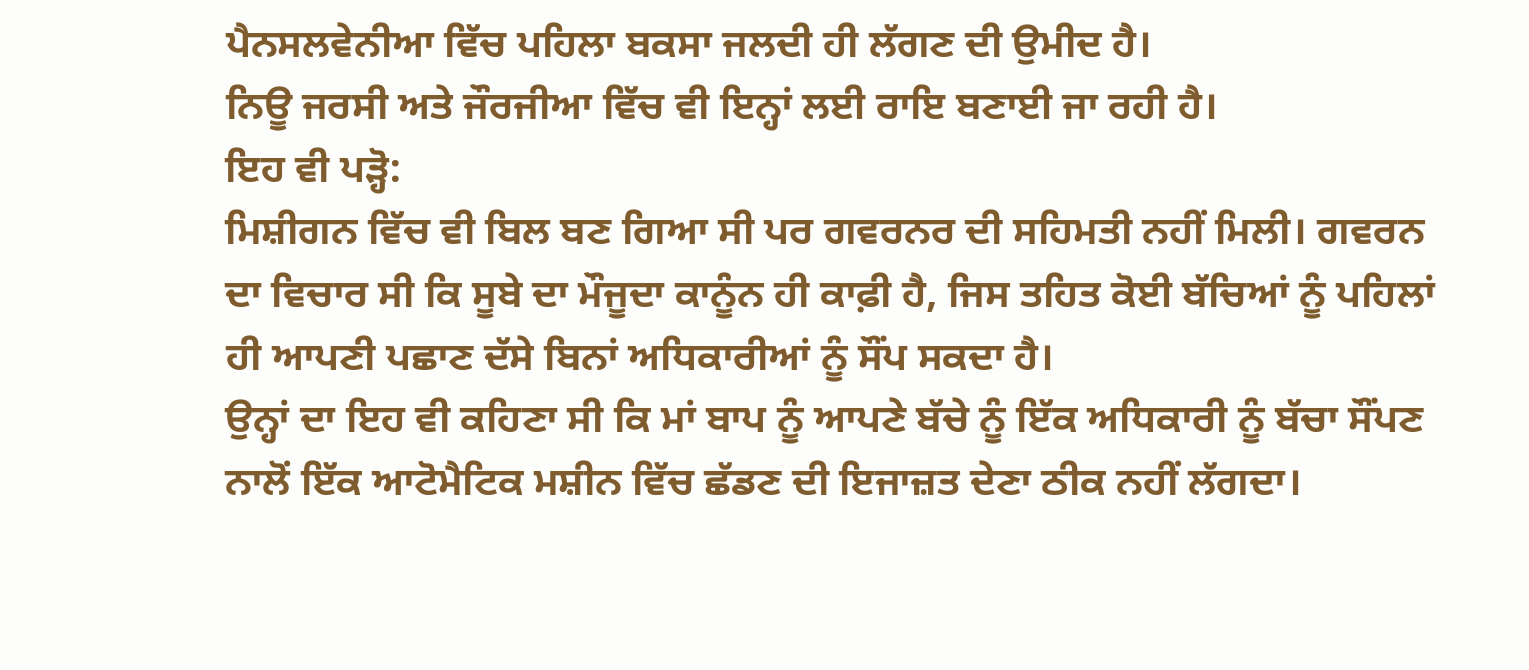ਪੈਨਸਲਵੇਨੀਆ ਵਿੱਚ ਪਹਿਲਾ ਬਕਸਾ ਜਲਦੀ ਹੀ ਲੱਗਣ ਦੀ ਉਮੀਦ ਹੈ।
ਨਿਊ ਜਰਸੀ ਅਤੇ ਜੌਰਜੀਆ ਵਿੱਚ ਵੀ ਇਨ੍ਹਾਂ ਲਈ ਰਾਇ ਬਣਾਈ ਜਾ ਰਹੀ ਹੈ।
ਇਹ ਵੀ ਪੜ੍ਹੋ:
ਮਿਸ਼ੀਗਨ ਵਿੱਚ ਵੀ ਬਿਲ ਬਣ ਗਿਆ ਸੀ ਪਰ ਗਵਰਨਰ ਦੀ ਸਹਿਮਤੀ ਨਹੀਂ ਮਿਲੀ। ਗਵਰਨ ਦਾ ਵਿਚਾਰ ਸੀ ਕਿ ਸੂਬੇ ਦਾ ਮੌਜੂਦਾ ਕਾਨੂੰਨ ਹੀ ਕਾਫ਼ੀ ਹੈ, ਜਿਸ ਤਹਿਤ ਕੋਈ ਬੱਚਿਆਂ ਨੂੰ ਪਹਿਲਾਂ ਹੀ ਆਪਣੀ ਪਛਾਣ ਦੱਸੇ ਬਿਨਾਂ ਅਧਿਕਾਰੀਆਂ ਨੂੰ ਸੌਂਪ ਸਕਦਾ ਹੈ।
ਉਨ੍ਹਾਂ ਦਾ ਇਹ ਵੀ ਕਹਿਣਾ ਸੀ ਕਿ ਮਾਂ ਬਾਪ ਨੂੰ ਆਪਣੇ ਬੱਚੇ ਨੂੰ ਇੱਕ ਅਧਿਕਾਰੀ ਨੂੰ ਬੱਚਾ ਸੌਂਪਣ ਨਾਲੋਂ ਇੱਕ ਆਟੋਮੈਟਿਕ ਮਸ਼ੀਨ ਵਿੱਚ ਛੱਡਣ ਦੀ ਇਜਾਜ਼ਤ ਦੇਣਾ ਠੀਕ ਨਹੀਂ ਲੱਗਦਾ।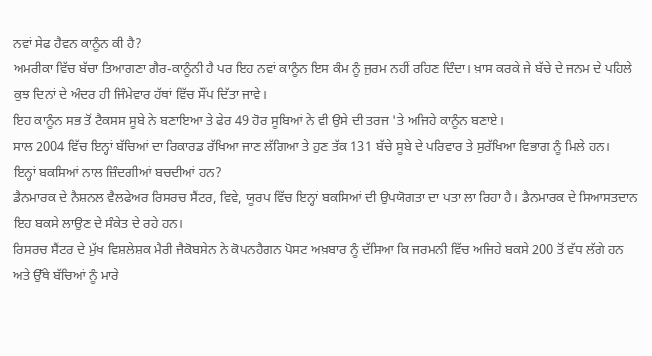ਨਵਾਂ ਸੇਫ ਹੈਵਨ ਕਾਨੂੰਨ ਕੀ ਹੈ?
ਅਮਰੀਕਾ ਵਿੱਚ ਬੱਚਾ ਤਿਆਗਣਾ ਗੈਰ-ਕਾਨੂੰਨੀ ਹੈ ਪਰ ਇਹ ਨਵਾਂ ਕਾਨੂੰਨ ਇਸ ਕੰਮ ਨੂੰ ਜੁਰਮ ਨਹੀਂ ਰਹਿਣ ਦਿੰਦਾ। ਖ਼ਾਸ ਕਰਕੇ ਜੇ ਬੱਚੇ ਦੇ ਜਨਮ ਦੇ ਪਹਿਲੇ ਕੁਝ ਦਿਨਾਂ ਦੇ ਅੰਦਰ ਹੀ ਜਿੰਮੇਵਾਰ ਹੱਥਾਂ ਵਿੱਚ ਸੌਂਪ ਦਿੱਤਾ ਜਾਵੇ।
ਇਹ ਕਾਨੂੰਨ ਸਭ ਤੋਂ ਟੈਕਸਸ ਸੂਬੇ ਨੇ ਬਣਾਇਆ ਤੇ ਫੇਰ 49 ਹੋਰ ਸੂਬਿਆਂ ਨੇ ਵੀ ਉਸੇ ਦੀ ਤਰਜ 'ਤੇ ਅਜਿਹੇ ਕਾਨੂੰਨ ਬਣਾਏ।
ਸਾਲ 2004 ਵਿੱਚ ਇਨ੍ਹਾਂ ਬੱਚਿਆਂ ਦਾ ਰਿਕਾਰਡ ਰੱਖਿਆ ਜਾਣ ਲੱਗਿਆ ਤੇ ਹੁਣ ਤੱਕ 131 ਬੱਚੇ ਸੂਬੇ ਦੇ ਪਰਿਵਾਰ ਤੇ ਸੁਰੱਖਿਆ ਵਿਭਾਗ ਨੂੰ ਮਿਲੇ ਹਨ।
ਇਨ੍ਹਾਂ ਬਕਸਿਆਂ ਨਾਲ ਜ਼ਿੰਦਗੀਆਂ ਬਚਦੀਆਂ ਹਨ?
ਡੈਨਮਾਰਕ ਦੇ ਨੈਸ਼ਨਲ ਵੈਲਫੇਅਰ ਰਿਸਰਚ ਸੈਂਟਰ, ਵਿਵੇ, ਯੂਰਪ ਵਿੱਚ ਇਨ੍ਹਾਂ ਬਕਸਿਆਂ ਦੀ ਉਪਯੋਗਤਾ ਦਾ ਪਤਾ ਲਾ ਰਿਹਾ ਹੈ। ਡੈਨਮਾਰਕ ਦੇ ਸਿਆਸਤਦਾਨ ਇਹ ਬਕਸੇ ਲਾਉਣ ਦੇ ਸੰਕੇਤ ਦੇ ਰਹੇ ਹਨ।
ਰਿਸਰਚ ਸੈਂਟਰ ਦੇ ਮੁੱਖ ਵਿਸ਼ਲੇਸ਼ਕ ਮੈਰੀ ਜੈਕੋਬਸੇਨ ਨੇ ਕੋਪਨਹੈਗਨ ਪੋਸਟ ਅਖ਼ਬਾਰ ਨੂੰ ਦੱਸਿਆ ਕਿ ਜਰਮਨੀ ਵਿੱਚ ਅਜਿਹੇ ਬਕਸੇ 200 ਤੋਂ ਵੱਧ ਲੱਗੇ ਹਨ ਅਤੇ ਉੱਥੇ ਬੱਚਿਆਂ ਨੂੰ ਮਾਰੇ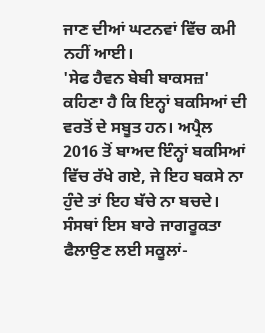ਜਾਣ ਦੀਆਂ ਘਟਨਵਾਂ ਵਿੱਚ ਕਮੀ ਨਹੀਂ ਆਈ।
'ਸੇਫ ਹੈਵਨ ਬੇਬੀ ਬਾਕਸਜ਼' ਕਹਿਣਾ ਹੈ ਕਿ ਇਨ੍ਹਾਂ ਬਕਸਿਆਂ ਦੀ ਵਰਤੋਂ ਦੇ ਸਬੂਤ ਹਨ। ਅਪ੍ਰੈਲ 2016 ਤੋਂ ਬਾਅਦ ਇੰਨ੍ਹਾਂ ਬਕਸਿਆਂ ਵਿੱਚ ਰੱਖੇ ਗਏ, ਜੇ ਇਹ ਬਕਸੇ ਨਾ ਹੁੰਦੇ ਤਾਂ ਇਹ ਬੱਚੇ ਨਾ ਬਚਦੇ।
ਸੰਸਥਾਂ ਇਸ ਬਾਰੇ ਜਾਗਰੂਕਤਾ ਫੈਲਾਉਣ ਲਈ ਸਕੂਲਾਂ-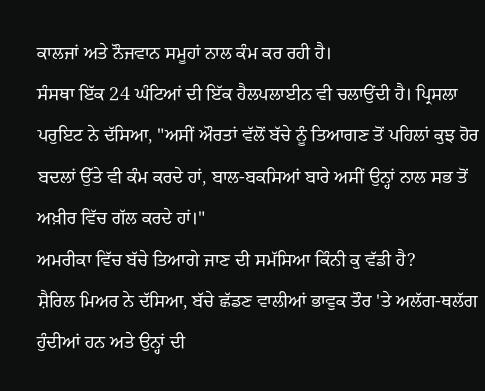ਕਾਲਜਾਂ ਅਤੇ ਨੌਜਵਾਨ ਸਮੂਹਾਂ ਨਾਲ ਕੰਮ ਕਰ ਰਹੀ ਹੈ।
ਸੰਸਥਾ ਇੱਕ 24 ਘੰਟਿਆਂ ਦੀ ਇੱਕ ਹੈਲਪਲਾਈਨ ਵੀ ਚਲਾਉਂਦੀ ਹੈ। ਪ੍ਰਿਸਲਾ ਪਰੁਇਟ ਨੇ ਦੱਸਿਆ, "ਅਸੀਂ ਔਰਤਾਂ ਵੱਲੋਂ ਬੱਚੇ ਨੂੰ ਤਿਆਗਣ ਤੋਂ ਪਹਿਲਾਂ ਕੁਝ ਹੋਰ ਬਦਲਾਂ ਉੱਤੇ ਵੀ ਕੰਮ ਕਰਦੇ ਹਾਂ, ਬਾਲ-ਬਕਸਿਆਂ ਬਾਰੇ ਅਸੀਂ ਉਨ੍ਹਾਂ ਨਾਲ ਸਭ ਤੋਂ ਅਖ਼ੀਰ ਵਿੱਚ ਗੱਲ ਕਰਦੇ ਹਾਂ।"
ਅਮਰੀਕਾ ਵਿੱਚ ਬੱਚੇ ਤਿਆਗੇ ਜਾਣ ਦੀ ਸਮੱਸਿਆ ਕਿੰਨੀ ਕੁ ਵੱਡੀ ਹੈ?
ਸ਼ੈਰਿਲ ਮਿਅਰ ਨੇ ਦੱਸਿਆ, ਬੱਚੇ ਛੱਡਣ ਵਾਲੀਆਂ ਭਾਵੁਕ ਤੌਰ 'ਤੇ ਅਲੱਗ-ਥਲੱਗ ਹੁੰਦੀਆਂ ਹਨ ਅਤੇ ਉਨ੍ਹਾਂ ਦੀ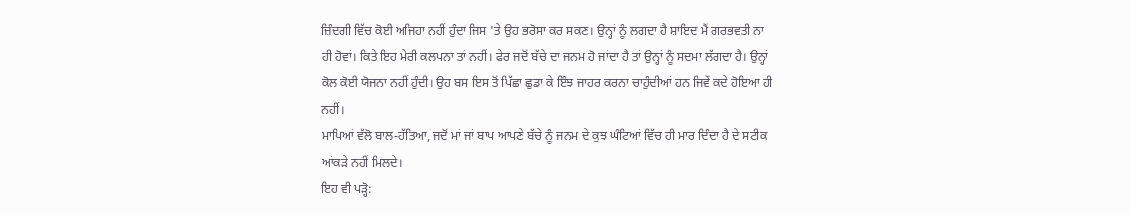ਜ਼ਿੰਦਗੀ ਵਿੱਚ ਕੋਈ ਅਜਿਹਾ ਨਹੀਂ ਹੁੰਦਾ ਜਿਸ 'ਤੇ ਉਹ ਭਰੋਸਾ ਕਰ ਸਕਣ। ਉਨ੍ਹਾਂ ਨੂੰ ਲਗਦਾ ਹੈ ਸ਼ਾਇਦ ਮੈਂ ਗਰਭਵਤੀ ਨਾ ਹੀ ਹੋਵਾਂ। ਕਿਤੇ ਇਹ ਮੇਰੀ ਕਲਪਨਾ ਤਾਂ ਨਹੀਂ। ਫੇਰ ਜਦੋਂ ਬੱਚੇ ਦਾ ਜਨਮ ਹੋ ਜਾਂਦਾ ਹੈ ਤਾਂ ਉਨ੍ਹਾਂ ਨੂੰ ਸਦਮਾ ਲੱਗਦਾ ਹੈ। ਉਨ੍ਹਾਂ ਕੋਲ ਕੋਈ ਯੋਜਨਾ ਨਹੀਂ ਹੁੰਦੀ। ਉਹ ਬਸ ਇਸ ਤੋਂ ਪਿੱਛਾ ਛੁਡਾ ਕੇ ਇੰਝ ਜਾਹਰ ਕਰਨਾ ਚਾਹੁੰਦੀਆਂ ਹਨ ਜਿਵੇਂ ਕਦੇ ਹੋਇਆ ਹੀ ਨਹੀਂ।
ਮਾਪਿਆਂ ਵੱਲੋ ਬਾਲ-ਹੱਤਿਆ, ਜਦੋਂ ਮਾਂ ਜਾਂ ਬਾਪ ਆਪਣੇ ਬੱਚੇ ਨੂੰ ਜਨਮ ਦੇ ਕੁਝ ਘੰਟਿਆਂ ਵਿੱਚ ਹੀ ਮਾਰ ਦਿੰਦਾ ਹੈ ਦੇ ਸਟੀਕ ਆਂਕੜੇ ਨਹੀਂ ਮਿਲਦੇ।
ਇਹ ਵੀ ਪੜ੍ਹੋ: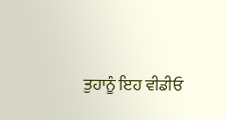ਤੁਹਾਨੂੰ ਇਹ ਵੀਡੀਓ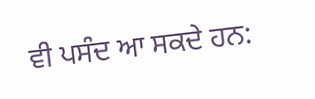ਵੀ ਪਸੰਦ ਆ ਸਕਦੇ ਹਨ: